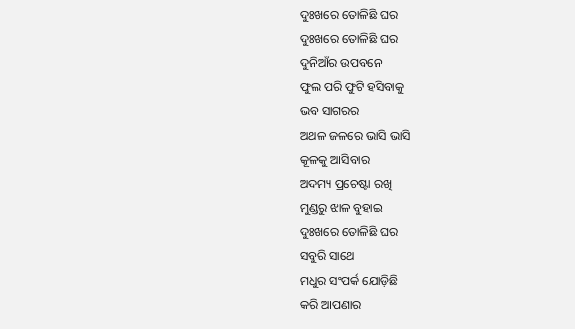ଦୁଃଖରେ ତୋଳିଛି ଘର
ଦୁଃଖରେ ତୋଳିଛି ଘର
ଦୁନିଆଁର ଉପବନେ
ଫୁଲ ପରି ଫୁଟି ହସିବାକୁ
ଭବ ସାଗରର
ଅଥଳ ଜଳରେ ଭାସି ଭାସି
କୂଳକୁ ଆସିବାର
ଅଦମ୍ୟ ପ୍ରଚେଷ୍ଟା ରଖି
ମୁଣ୍ଡରୁ ଝାଳ ବୁହାଇ
ଦୁଃଖରେ ତୋଳିଛି ଘର
ସବୁରି ସାଥେ
ମଧୁର ସଂପର୍କ ଯୋଡ଼ିଛି
କରି ଆପଣାର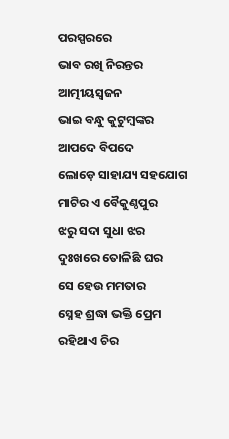ପରସ୍ପରରେ
ଭାବ ରଖି ନିରନ୍ତର
ଆତ୍ମୀୟସ୍ଵଜନ
ଭାଇ ବନ୍ଧୁ କୁଟୁମ୍ବଙ୍କର
ଆପଦେ ବିପଦେ
ଲୋଡ଼େ ସାହାଯ୍ୟ ସହଯୋଗ
ମାଟିର ଏ ବୈକୁଣ୍ଠପୁର
ଝରୁ ସଦା ସୁଧା ଝର
ଦୁଃଖରେ ତୋଳିଛି ଘର
ସେ ହେଉ ମମତାର
ସ୍ନେହ ଶ୍ରଦ୍ଧା ଭକ୍ତି ପ୍ରେମ
ରହିଥାଏ ଚିର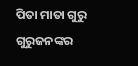ପିତା ମାତା ଗୁରୁ ଗୁରୁଜନଙ୍କର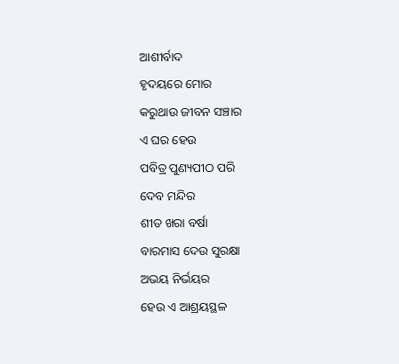ଆଶୀର୍ବାଦ
ହୃଦୟରେ ମୋର
କରୁଥାଉ ଜୀବନ ସଞ୍ଚାର
ଏ ଘର ହେଉ
ପବିତ୍ର ପୁଣ୍ୟପୀଠ ପରି
ଦେବ ମନ୍ଦିର
ଶୀତ ଖରା ବର୍ଷା
ବାରମାସ ଦେଉ ସୁରକ୍ଷା
ଅଭୟ ନିର୍ଭୟର
ହେଉ ଏ ଆଶ୍ରୟସ୍ଥଳ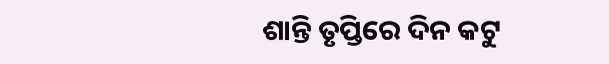ଶାନ୍ତି ତୃପ୍ତିରେ ଦିନ କଟୁ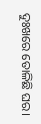ଦୁଃଖରେ ତୋଳିଛି ଘର।